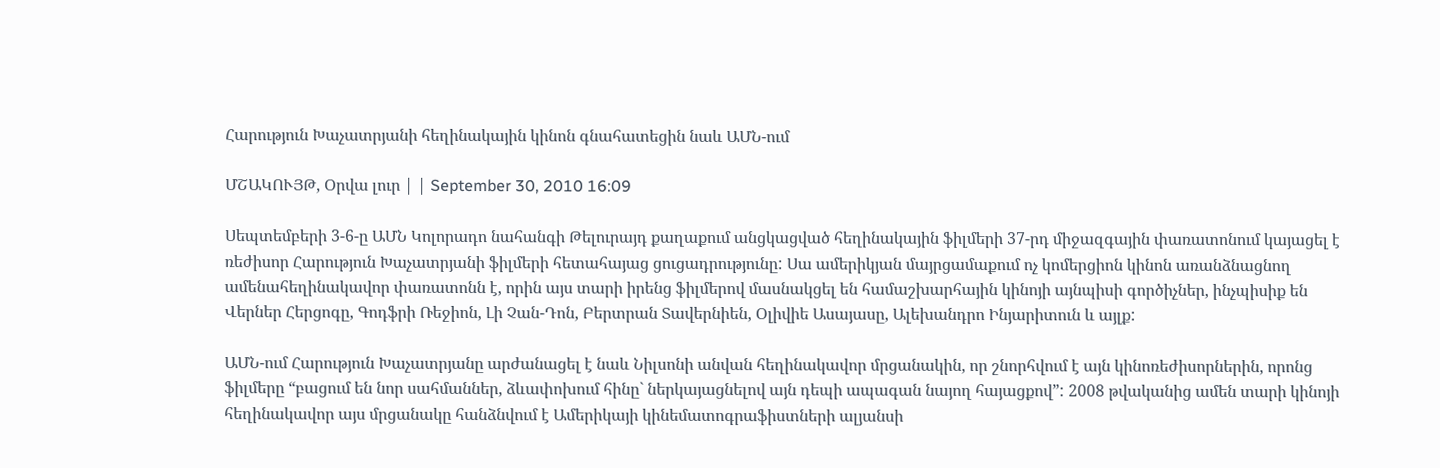Հարություն Խաչատրյանի հեղինակային կինոն գնահատեցին նաև ԱՄՆ-ում

ՄՇԱԿՈՒՅԹ, Օրվա լուր | | September 30, 2010 16:09

Սեպտեմբերի 3-6-ը ԱՄՆ Կոլորադո նահանգի Թելուրայդ քաղաքում անցկացված հեղինակային ֆիլմերի 37-րդ միջազգային փառատոնում կայացել է ռեժիսոր Հարություն Խաչատրյանի ֆիլմերի հետահայաց ցուցադրությունը: Սա ամերիկյան մայրցամաքում ոչ կոմերցիոն կինոն առանձնացնող ամենահեղինակավոր փառատոնն է, որին այս տարի իրենց ֆիլմերով մասնակցել են համաշխարհային կինոյի այնպիսի գործիչներ, ինչպիսիք են Վերներ Հերցոգը, Գոդֆրի Ռեջիոն, Լի Չան-Դոն, Բերտրան Տավերնիեն, Օլիվիե Ասայասը, Ալեխանդրո Ինյարիտուն և այլք:

ԱՄՆ-ում Հարություն Խաչատրյանը արժանացել է նաև Նիլսոնի անվան հեղինակավոր մրցանակին, որ շնորհվում է այն կինոռեժիսորներին, որոնց ֆիլմերը “բացում են նոր սահմաններ, ձևափոխում հինը` ներկայացնելով այն դեպի ապագան նայող հայացքով”: 2008 թվականից ամեն տարի կինոյի հեղինակավոր այս մրցանակը հանձնվում է Ամերիկայի կինեմատոգրաֆիստների ալյանսի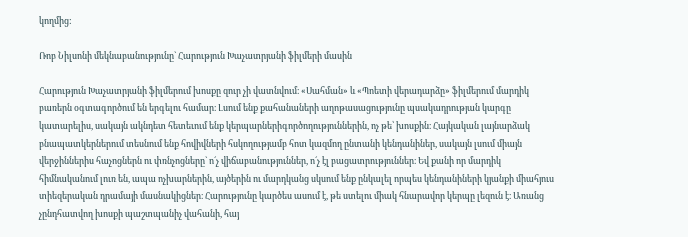կողմից:

Ռոբ Նիլսոնի մեկնաբանությունը` Հարություն Խաչատրյանի ֆիլմերի մասին

Հարություն Խաչատրյանի ֆիլմերում խոսքը զուր չի վատնվում։ «Սահման» և «Պոետի վերադարձը» ֆիլմերում մարդիկ բառերն օգտագործում են երգելու համար։ Լսում ենք քահանաների աղոթասացությունը պսակադրության կարգը կատարելիս, սակայն ակնդետ հետեւում ենք կերպարներիգործողություններին, ոչ թե՝ խոսքին։ Հայկական լայնարձակ բնապատկերներում տեսնում ենք հովիվների հսկողությամբ հոտ կազմող ընտանի կենդանիներ, սակայն լսում միայն վերջիններիս հաչոցներն ու փռնչոցները` ո´չ վիճաբանություններ, ո´չ էլ բացատրություններ։ Եվ քանի որ մարդիկ հիմնականում լուռ են, ապա ոչխարներին, այծերին ու մարդկանց սկսում ենք ընկալել որպես կենդանիների կյանքի միահյուս տիեզերական դրամայի մասնակիցներ։ Հարությունը կարծես ասում է, թե ստելու միակ հնարավոր կերպը լեզուն է։ Առանց չընդհատվող խոսքի պաշտպանիչ վահանի, հայ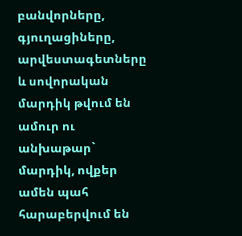բանվորները, գյուղացիները, արվեստագետները և սովորական մարդիկ թվում են ամուր ու անխաթար` մարդիկ, ովքեր ամեն պահ հարաբերվում են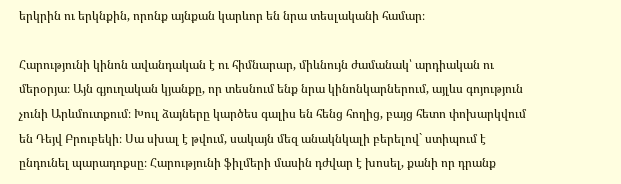երկրին ու երկնքին, որոնք այնքան կարևոր են նրա տեսլականի համար։

Հարությունի կինոն ավանդական է ու հիմնարար, միևնույն ժամանակ՝ արդիական ու մերօրյա։ Այն գյուղական կյանքը, որ տեսնում ենք նրա կինոնկարներում, այլևս գոյություն չունի Արևմուտքում։ Խուլ ձայները կարծես գալիս են հենց հողից, բայց հետո փոխարկվում են Դեյվ Բրուբեկի։ Սա սխալ է թվում, սակայն մեզ անակնկալի բերելով` ստիպում է ընդունել պարադոքսը։ Հարությունի ֆիլմերի մասին դժվար է խոսել, քանի որ դրանք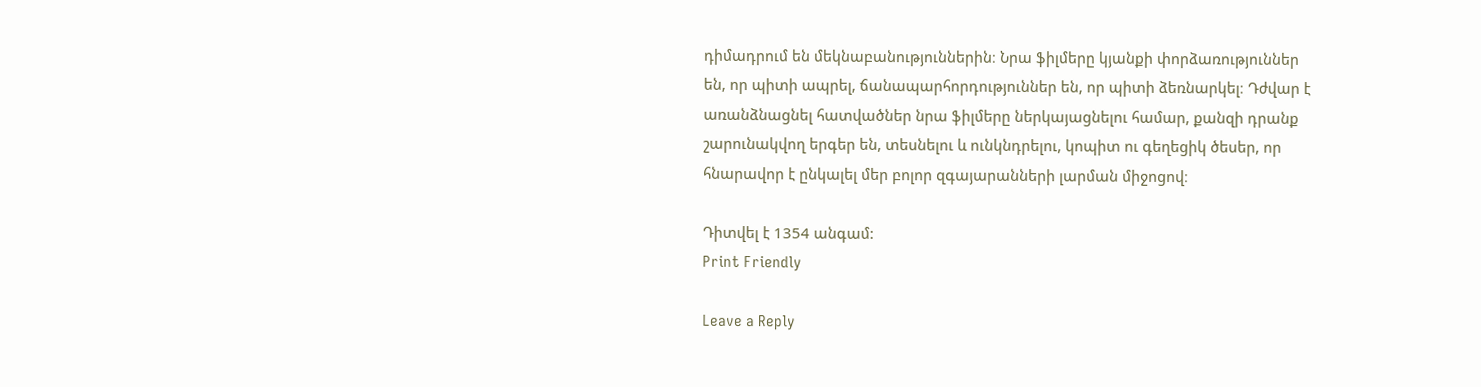դիմադրում են մեկնաբանություններին։ Նրա ֆիլմերը կյանքի փորձառություններ են, որ պիտի ապրել, ճանապարհորդություններ են, որ պիտի ձեռնարկել։ Դժվար է առանձնացնել հատվածներ նրա ֆիլմերը ներկայացնելու համար, քանզի դրանք շարունակվող երգեր են, տեսնելու և ունկնդրելու, կոպիտ ու գեղեցիկ ծեսեր, որ հնարավոր է ընկալել մեր բոլոր զգայարանների լարման միջոցով։

Դիտվել է 1354 անգամ:
Print Friendly

Leave a Reply